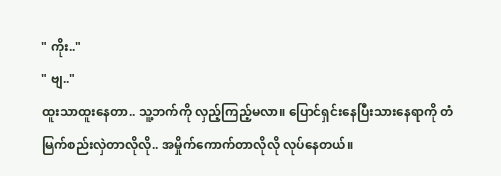" ကိုး.."
" ဗျ.."
ထူးသာထူးနေတာ.. သူ့ဘက်ကို လှည့်ကြည့်မလာ။ ပြောင်ရှင်းနေပြီးသားနေရာကို တံမြက်စည်းလှဲတာလိုလို.. အမှိုက်ကောက်တာလိုလို လုပ်နေတယ်။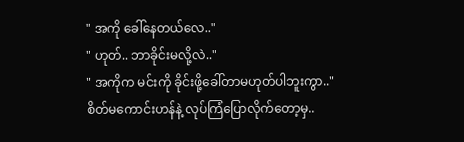" အကို ခေါ်နေတယ်လေ.."
" ဟုတ်.. ဘာခိုင်းမလို့လဲ.."
" အကိုက မင်းကို ခိုင်းဖို့ခေါ်တာမဟုတ်ပါဘူးကွာ.."
စိတ်မကောင်းဟန်နဲ့ လုပ်ကြံပြောလိုက်တော့မှ..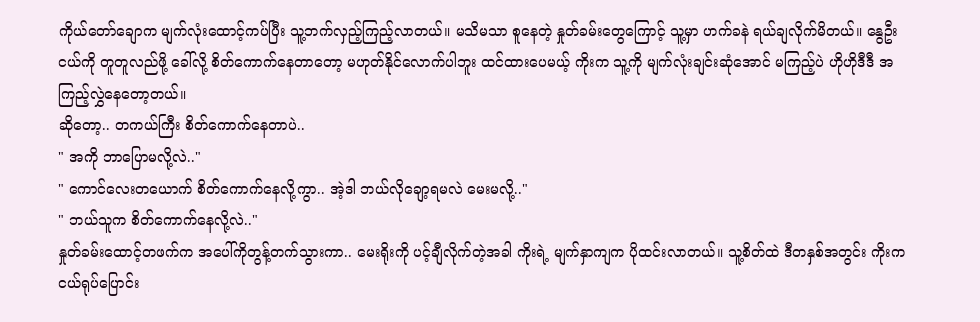ကိုယ်တော်ချောက မျက်လုံးထောင့်ကပ်ပြီး သူ့ဘက်လှည့်ကြည့်လာတယ်။ မသိမသာ စူနေတဲ့ နှုတ်ခမ်းတွေကြောင့် သူ့မှာ ဟက်ခနဲ ရယ်ချလိုက်မိတယ်။ နွေဦးငယ်ကို တူတူလည်ဖို့ ခေါ်လို့ စိတ်ကောက်နေတာတော့ မဟုတ်နိုင်လောက်ပါဘူး ထင်ထားပေမယ့် ကိုးက သူ့ကို မျက်လုံးချင်းဆုံအောင် မကြည့်ပဲ ဟိုဟိုဒီဒီ အကြည့်လွှဲနေတော့တယ်။
ဆိုတော့.. တကယ်ကြီး စိတ်ကောက်နေတာပဲ..
" အကို ဘာပြောမလို့လဲ.."
" ကောင်လေးတယောက် စိတ်ကောက်နေလို့ကွာ.. အဲ့ဒါ ဘယ်လိုချော့ရမလဲ မေးမလို့.."
" ဘယ်သူက စိတ်ကောက်နေလို့လဲ.."
နှုတ်ခမ်းထောင့်တဖက်က အပေါ်ကိုတွန့်တက်သွားကာ.. မေးရိုးကို ပင့်ချီလိုက်တဲ့အခါ ကိုးရဲ့ မျက်နှာကျက ပိုထင်းလာတယ်။ သူ့စိတ်ထဲ ဒီတနှစ်အတွင်း ကိုးက ငယ်ရုပ်ပြောင်း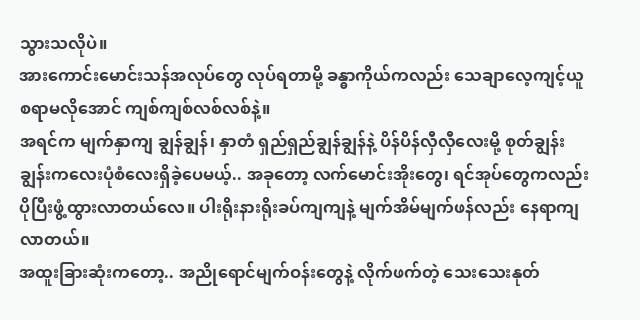သွားသလိုပဲ။
အားကောင်းမောင်းသန်အလုပ်တွေ လုပ်ရတာမို့ ခန္ဓာကိုယ်ကလည်း သေချာလေ့ကျင့်ယူစရာမလိုအောင် ကျစ်ကျစ်လစ်လစ်နဲ့။
အရင်က မျက်နှာကျ ချွန်ချွန်၊ နှာတံ ရှည်ရှည်ချွန်ချွန်နဲ့ ပိန်ပိန်လှီလှီလေးမို့ စုတ်ချွန်းချွန်းကလေးပုံစံလေးရှိခဲ့ပေမယ့်.. အခုတော့ လက်မောင်းအိုးတွေ၊ ရင်အုပ်တွေကလည်း ပိုပြီးဖွံ့ထွားလာတယ်လေ။ ပါးရိုးနားရိုးခပ်ကျကျနဲ့ မျက်အိမ်မျက်ဖန်လည်း နေရာကျလာတယ်။
အထူးခြားဆုံးကတော့.. အညိုရောင်မျက်ဝန်းတွေနဲ့ လိုက်ဖက်တဲ့ သေးသေးနုတ်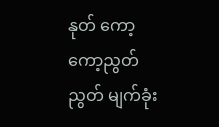နုတ် ကော့ကော့ညွတ်ညွတ် မျက်ခုံး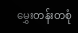မွှေးတန်းတစုံ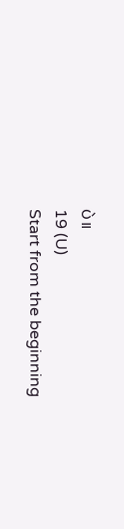ပဲ။
19 (U)
Start from the beginning